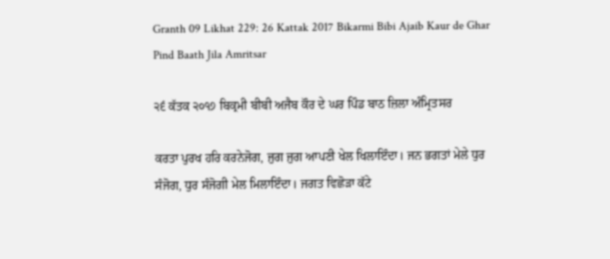Granth 09 Likhat 229: 26 Kattak 2017 Bikarmi Bibi Ajaib Kaur de Ghar Pind Baath Jila Amritsar

੨੬ ਕੱਤਕ ੨੦੧੭ ਬਿਕ੍ਰਮੀ ਬੀਬੀ ਅਜੈਬ ਕੌਰ ਦੇ ਘਰ ਪਿੰਡ ਬਾਠ ਜ਼ਿਲਾ ਅੰਮ੍ਰਿਤਸਰ

ਕਰਤਾ ਪੁਰਖ ਹਰਿ ਕਰਨੇਜੋਗ, ਜੁਗ ਜੁਗ ਆਪਣੀ ਖੇਲ ਖਿਲਾਇੰਦਾ। ਜਨ ਭਗਤਾਂ ਮੇਲੇ ਧੁਰ ਸੰਜੋਗ, ਧੁਰ ਸੰਜੋਗੀ ਮੇਲ ਮਿਲਾਇੰਦਾ। ਜਗਤ ਵਿਛੋੜਾ ਕੱਟੇ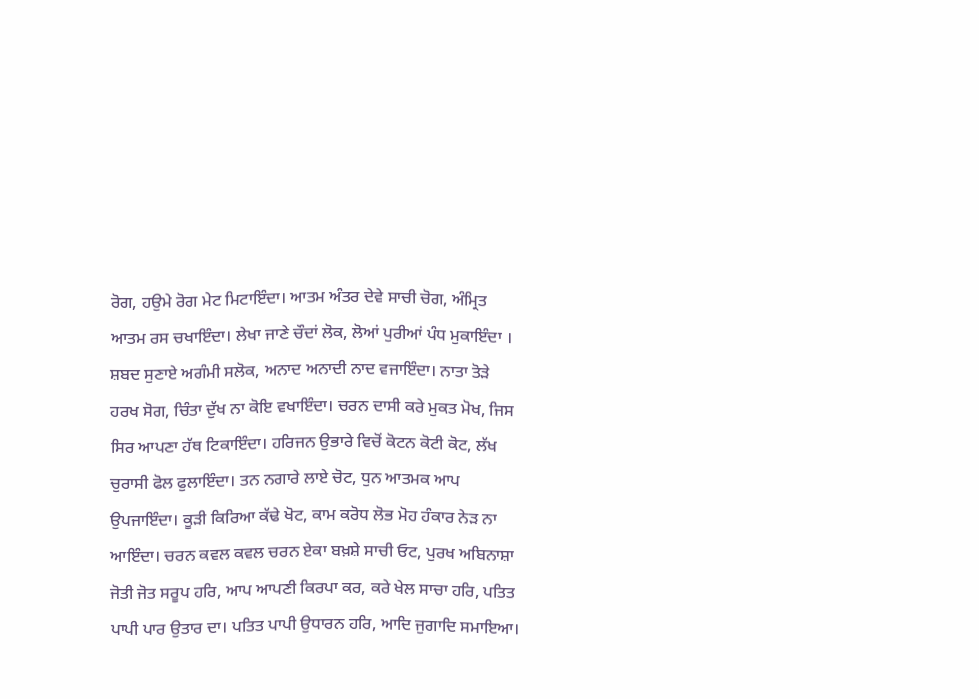ਰੋਗ, ਹਉਮੇ ਰੋਗ ਮੇਟ ਮਿਟਾਇੰਦਾ। ਆਤਮ ਅੰਤਰ ਦੇਵੇ ਸਾਚੀ ਚੋਗ, ਅੰਮ੍ਰਿਤ ਆਤਮ ਰਸ ਚਖਾਇੰਦਾ। ਲੇਖਾ ਜਾਣੇ ਚੌਦਾਂ ਲੋਕ, ਲੋਆਂ ਪੁਰੀਆਂ ਪੰਧ ਮੁਕਾਇੰਦਾ । ਸ਼ਬਦ ਸੁਣਾਏ ਅਗੰਮੀ ਸਲੋਕ, ਅਨਾਦ ਅਨਾਦੀ ਨਾਦ ਵਜਾਇੰਦਾ। ਨਾਤਾ ਤੋੜੇ ਹਰਖ ਸੋਗ, ਚਿੰਤਾ ਦੁੱਖ ਨਾ ਕੋਇ ਵਖਾਇੰਦਾ। ਚਰਨ ਦਾਸੀ ਕਰੇ ਮੁਕਤ ਮੋਖ, ਜਿਸ ਸਿਰ ਆਪਣਾ ਹੱਥ ਟਿਕਾਇੰਦਾ। ਹਰਿਜਨ ਉਭਾਰੇ ਵਿਚੋਂ ਕੋਟਨ ਕੋਟੀ ਕੋਟ, ਲੱਖ ਚੁਰਾਸੀ ਫੋਲ ਫੁਲਾਇੰਦਾ। ਤਨ ਨਗਾਰੇ ਲਾਏ ਚੋਟ, ਧੁਨ ਆਤਮਕ ਆਪ ਉਪਜਾਇੰਦਾ। ਕੂੜੀ ਕਿਰਿਆ ਕੱਢੇ ਖੋਟ, ਕਾਮ ਕਰੋਧ ਲੋਭ ਮੋਹ ਹੰਕਾਰ ਨੇੜ ਨਾ ਆਇੰਦਾ। ਚਰਨ ਕਵਲ ਕਵਲ ਚਰਨ ਏਕਾ ਬਖ਼ਸ਼ੇ ਸਾਚੀ ਓਟ, ਪੁਰਖ ਅਬਿਨਾਸ਼ਾ ਜੋਤੀ ਜੋਤ ਸਰੂਪ ਹਰਿ, ਆਪ ਆਪਣੀ ਕਿਰਪਾ ਕਰ, ਕਰੇ ਖੇਲ ਸਾਚਾ ਹਰਿ, ਪਤਿਤ ਪਾਪੀ ਪਾਰ ਉਤਾਰ ਦਾ। ਪਤਿਤ ਪਾਪੀ ਉਧਾਰਨ ਹਰਿ, ਆਦਿ ਜੁਗਾਦਿ ਸਮਾਇਆ।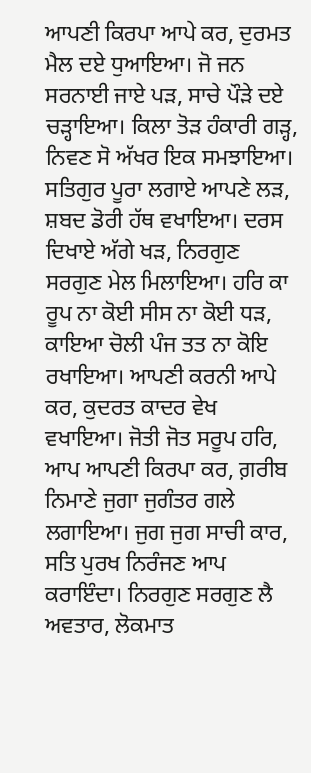ਆਪਣੀ ਕਿਰਪਾ ਆਪੇ ਕਰ, ਦੁਰਮਤ ਮੈਲ ਦਏ ਧੁਆਇਆ। ਜੋ ਜਨ ਸਰਨਾਈ ਜਾਏ ਪੜ, ਸਾਚੇ ਪੌੜੇ ਦਏ ਚੜ੍ਹਾਇਆ। ਕਿਲਾ ਤੋੜ ਹੰਕਾਰੀ ਗੜ੍ਹ, ਨਿਵਣ ਸੋ ਅੱਖਰ ਇਕ ਸਮਝਾਇਆ। ਸਤਿਗੁਰ ਪੂਰਾ ਲਗਾਏ ਆਪਣੇ ਲੜ, ਸ਼ਬਦ ਡੋਰੀ ਹੱਥ ਵਖਾਇਆ। ਦਰਸ ਦਿਖਾਏ ਅੱਗੇ ਖੜ, ਨਿਰਗੁਣ ਸਰਗੁਣ ਮੇਲ ਮਿਲਾਇਆ। ਹਰਿ ਕਾ ਰੂਪ ਨਾ ਕੋਈ ਸੀਸ ਨਾ ਕੋਈ ਧੜ, ਕਾਇਆ ਚੋਲੀ ਪੰਜ ਤਤ ਨਾ ਕੋਇ ਰਖਾਇਆ। ਆਪਣੀ ਕਰਨੀ ਆਪੇ ਕਰ, ਕੁਦਰਤ ਕਾਦਰ ਵੇਖ ਵਖਾਇਆ। ਜੋਤੀ ਜੋਤ ਸਰੂਪ ਹਰਿ, ਆਪ ਆਪਣੀ ਕਿਰਪਾ ਕਰ, ਗ਼ਰੀਬ ਨਿਮਾਣੇ ਜੁਗਾ ਜੁਗੰਤਰ ਗਲੇ ਲਗਾਇਆ। ਜੁਗ ਜੁਗ ਸਾਚੀ ਕਾਰ, ਸਤਿ ਪੁਰਖ ਨਿਰੰਜਣ ਆਪ ਕਰਾਇੰਦਾ। ਨਿਰਗੁਣ ਸਰਗੁਣ ਲੈ ਅਵਤਾਰ, ਲੋਕਮਾਤ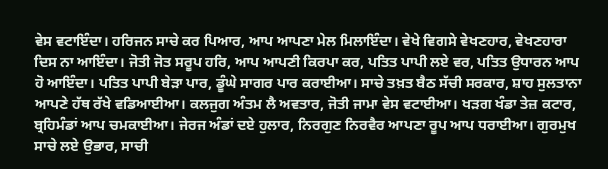ਵੇਸ ਵਟਾਇੰਦਾ। ਹਰਿਜਨ ਸਾਚੇ ਕਰ ਪਿਆਰ, ਆਪ ਆਪਣਾ ਮੇਲ ਮਿਲਾਇੰਦਾ। ਵੇਖੇ ਵਿਗਸੇ ਵੇਖਣਹਾਰ, ਵੇਖਣਹਾਰਾ ਦਿਸ ਨਾ ਆਇੰਦਾ। ਜੋਤੀ ਜੋਤ ਸਰੂਪ ਹਰਿ, ਆਪ ਆਪਣੀ ਕਿਰਪਾ ਕਰ, ਪਤਿਤ ਪਾਪੀ ਲਏ ਵਰ, ਪਤਿਤ ਉਧਾਰਨ ਆਪ ਹੋ ਆਇੰਦਾ। ਪਤਿਤ ਪਾਪੀ ਬੇੜਾ ਪਾਰ, ਡੂੰਘੇ ਸਾਗਰ ਪਾਰ ਕਰਾਈਆ। ਸਾਚੇ ਤਖ਼ਤ ਬੈਠ ਸੱਚੀ ਸਰਕਾਰ, ਸ਼ਾਹ ਸੁਲਤਾਨਾ ਆਪਣੇ ਹੱਥ ਰੱਖੇ ਵਡਿਆਈਆ। ਕਲਜੁਗ ਅੰਤਮ ਲੈ ਅਵਤਾਰ, ਜੋਤੀ ਜਾਮਾ ਵੇਸ ਵਟਾਈਆ। ਖੜਗ ਖੰਡਾ ਤੇਜ਼ ਕਟਾਰ, ਬ੍ਰਹਿਮੰਡਾਂ ਆਪ ਚਮਕਾਈਆ। ਜੇਰਜ ਅੰਡਾਂ ਦਏ ਹੁਲਾਰ, ਨਿਰਗੁਣ ਨਿਰਵੈਰ ਆਪਣਾ ਰੂਪ ਆਪ ਧਰਾਈਆ। ਗੁਰਮੁਖ ਸਾਚੇ ਲਏ ਉਭਾਰ, ਸਾਚੀ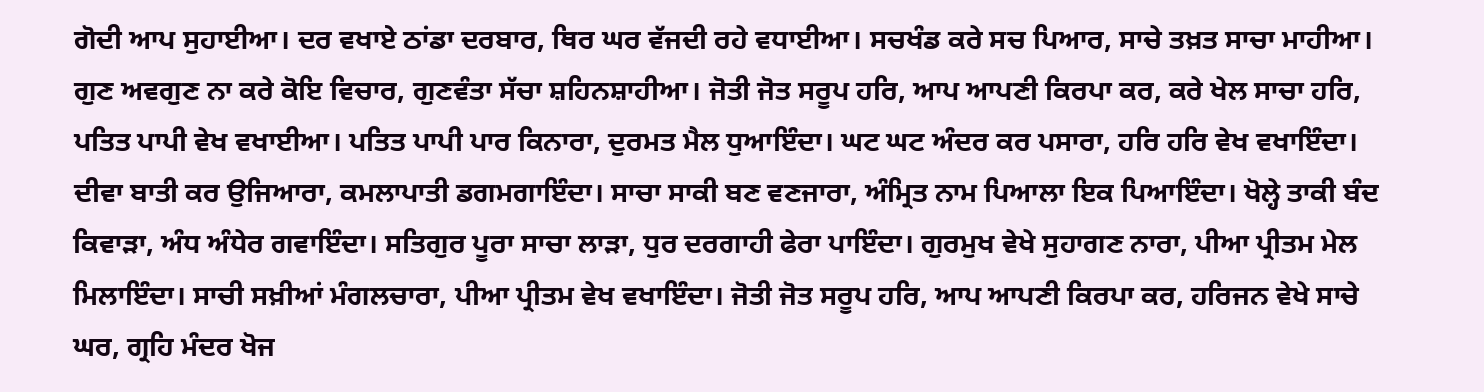ਗੋਦੀ ਆਪ ਸੁਹਾਈਆ। ਦਰ ਵਖਾਏ ਠਾਂਡਾ ਦਰਬਾਰ, ਥਿਰ ਘਰ ਵੱਜਦੀ ਰਹੇ ਵਧਾਈਆ। ਸਚਖੰਡ ਕਰੇ ਸਚ ਪਿਆਰ, ਸਾਚੇ ਤਖ਼ਤ ਸਾਚਾ ਮਾਹੀਆ। ਗੁਣ ਅਵਗੁਣ ਨਾ ਕਰੇ ਕੋਇ ਵਿਚਾਰ, ਗੁਣਵੰਤਾ ਸੱਚਾ ਸ਼ਹਿਨਸ਼ਾਹੀਆ। ਜੋਤੀ ਜੋਤ ਸਰੂਪ ਹਰਿ, ਆਪ ਆਪਣੀ ਕਿਰਪਾ ਕਰ, ਕਰੇ ਖੇਲ ਸਾਚਾ ਹਰਿ, ਪਤਿਤ ਪਾਪੀ ਵੇਖ ਵਖਾਈਆ। ਪਤਿਤ ਪਾਪੀ ਪਾਰ ਕਿਨਾਰਾ, ਦੁਰਮਤ ਮੈਲ ਧੁਆਇੰਦਾ। ਘਟ ਘਟ ਅੰਦਰ ਕਰ ਪਸਾਰਾ, ਹਰਿ ਹਰਿ ਵੇਖ ਵਖਾਇੰਦਾ। ਦੀਵਾ ਬਾਤੀ ਕਰ ਉਜਿਆਰਾ, ਕਮਲਾਪਾਤੀ ਡਗਮਗਾਇੰਦਾ। ਸਾਚਾ ਸਾਕੀ ਬਣ ਵਣਜਾਰਾ, ਅੰਮ੍ਰਿਤ ਨਾਮ ਪਿਆਲਾ ਇਕ ਪਿਆਇੰਦਾ। ਖੋਲ੍ਹੇ ਤਾਕੀ ਬੰਦ ਕਿਵਾੜਾ, ਅੰਧ ਅੰਧੇਰ ਗਵਾਇੰਦਾ। ਸਤਿਗੁਰ ਪੂਰਾ ਸਾਚਾ ਲਾੜਾ, ਧੁਰ ਦਰਗਾਹੀ ਫੇਰਾ ਪਾਇੰਦਾ। ਗੁਰਮੁਖ ਵੇਖੇ ਸੁਹਾਗਣ ਨਾਰਾ, ਪੀਆ ਪ੍ਰੀਤਮ ਮੇਲ ਮਿਲਾਇੰਦਾ। ਸਾਚੀ ਸਖ਼ੀਆਂ ਮੰਗਲਚਾਰਾ, ਪੀਆ ਪ੍ਰੀਤਮ ਵੇਖ ਵਖਾਇੰਦਾ। ਜੋਤੀ ਜੋਤ ਸਰੂਪ ਹਰਿ, ਆਪ ਆਪਣੀ ਕਿਰਪਾ ਕਰ, ਹਰਿਜਨ ਵੇਖੇ ਸਾਚੇ ਘਰ, ਗ੍ਰਹਿ ਮੰਦਰ ਖੋਜ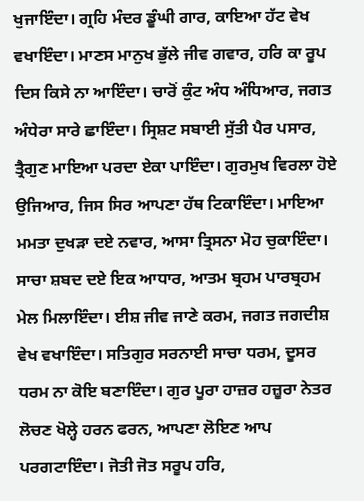ਖੁਜਾਇੰਦਾ। ਗ੍ਰਹਿ ਮੰਦਰ ਡੂੰਘੀ ਗਾਰ, ਕਾਇਆ ਹੱਟ ਵੇਖ ਵਖਾਇੰਦਾ। ਮਾਣਸ ਮਾਨੁਖ ਭੁੱਲੇ ਜੀਵ ਗਵਾਰ, ਹਰਿ ਕਾ ਰੂਪ ਦਿਸ ਕਿਸੇ ਨਾ ਆਇੰਦਾ। ਚਾਰੋਂ ਕੁੰਟ ਅੰਧ ਅੰਧਿਆਰ, ਜਗਤ ਅੰਧੇਰਾ ਸਾਰੇ ਛਾਇੰਦਾ। ਸ੍ਰਿਸ਼ਟ ਸਬਾਈ ਸੁੱਤੀ ਪੈਰ ਪਸਾਰ, ਤ੍ਰੈਗੁਣ ਮਾਇਆ ਪਰਦਾ ਏਕਾ ਪਾਇੰਦਾ। ਗੁਰਮੁਖ ਵਿਰਲਾ ਹੋਏ ਉਜਿਆਰ, ਜਿਸ ਸਿਰ ਆਪਣਾ ਹੱਥ ਟਿਕਾਇੰਦਾ। ਮਾਇਆ ਮਮਤਾ ਦੁਖੜਾ ਦਏ ਨਵਾਰ, ਆਸਾ ਤ੍ਰਿਸਨਾ ਮੋਹ ਚੁਕਾਇੰਦਾ। ਸਾਚਾ ਸ਼ਬਦ ਦਏ ਇਕ ਆਧਾਰ, ਆਤਮ ਬ੍ਰਹਮ ਪਾਰਬ੍ਰਹਮ ਮੇਲ ਮਿਲਾਇੰਦਾ। ਈਸ਼ ਜੀਵ ਜਾਣੇ ਕਰਮ, ਜਗਤ ਜਗਦੀਸ਼ ਵੇਖ ਵਖਾਇੰਦਾ। ਸਤਿਗੁਰ ਸਰਨਾਈ ਸਾਚਾ ਧਰਮ, ਦੂਸਰ ਧਰਮ ਨਾ ਕੋਇ ਬਣਾਇੰਦਾ। ਗੁਰ ਪੂਰਾ ਹਾਜ਼ਰ ਹਜ਼ੂਰਾ ਨੇਤਰ ਲੋਚਣ ਖੋਲ੍ਹੇ ਹਰਨ ਫਰਨ, ਆਪਣਾ ਲੋਇਣ ਆਪ ਪਰਗਟਾਇੰਦਾ। ਜੋਤੀ ਜੋਤ ਸਰੂਪ ਹਰਿ,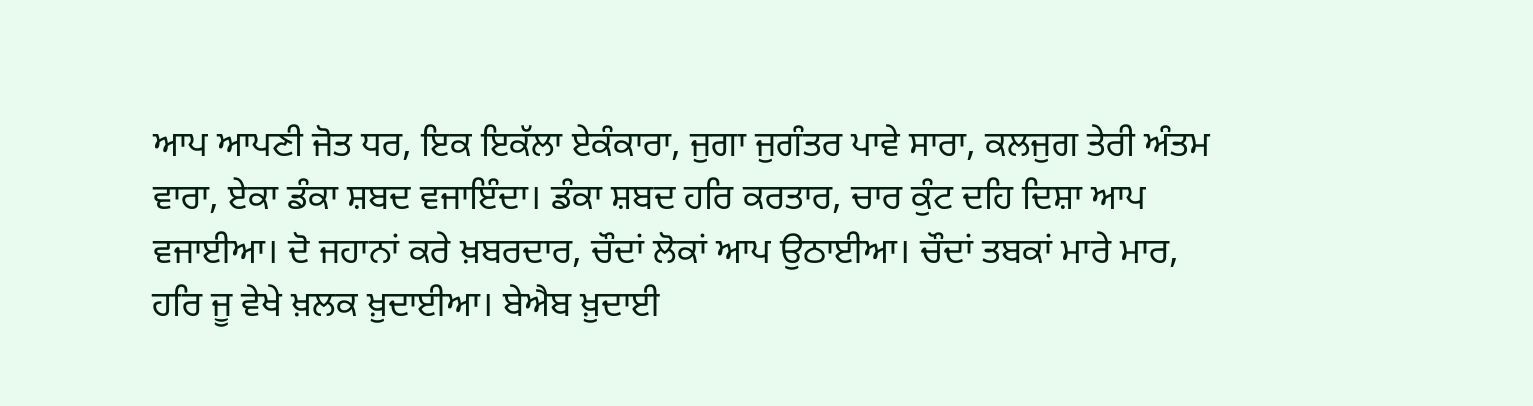ਆਪ ਆਪਣੀ ਜੋਤ ਧਰ, ਇਕ ਇਕੱਲਾ ਏਕੰਕਾਰਾ, ਜੁਗਾ ਜੁਗੰਤਰ ਪਾਵੇ ਸਾਰਾ, ਕਲਜੁਗ ਤੇਰੀ ਅੰਤਮ ਵਾਰਾ, ਏਕਾ ਡੰਕਾ ਸ਼ਬਦ ਵਜਾਇੰਦਾ। ਡੰਕਾ ਸ਼ਬਦ ਹਰਿ ਕਰਤਾਰ, ਚਾਰ ਕੁੰਟ ਦਹਿ ਦਿਸ਼ਾ ਆਪ ਵਜਾਈਆ। ਦੋ ਜਹਾਨਾਂ ਕਰੇ ਖ਼ਬਰਦਾਰ, ਚੌਦਾਂ ਲੋਕਾਂ ਆਪ ਉਠਾਈਆ। ਚੌਦਾਂ ਤਬਕਾਂ ਮਾਰੇ ਮਾਰ, ਹਰਿ ਜੂ ਵੇਖੇ ਖ਼ਲਕ ਖ਼ੁਦਾਈਆ। ਬੇਐਬ ਖ਼ੁਦਾਈ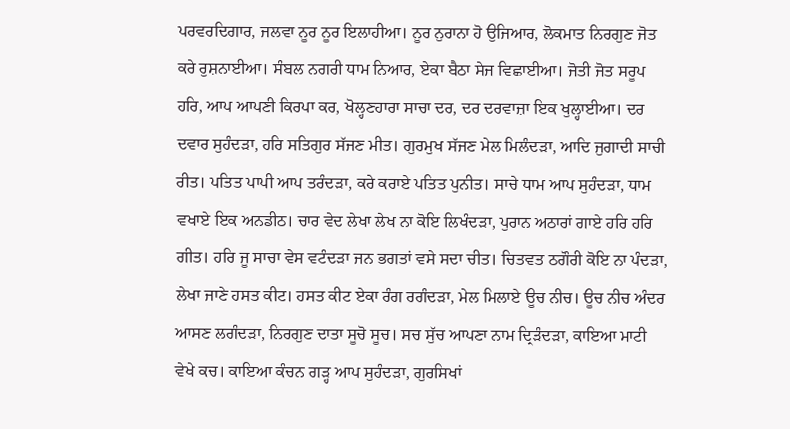ਪਰਵਰਦਿਗਾਰ, ਜਲਵਾ ਨੂਰ ਨੂਰ ਇਲਾਹੀਆ। ਨੂਰ ਨੁਰਾਨਾ ਹੋ ਉਜਿਆਰ, ਲੋਕਮਾਤ ਨਿਰਗੁਣ ਜੋਤ ਕਰੇ ਰੁਸ਼ਨਾਈਆ। ਸੰਬਲ ਨਗਰੀ ਧਾਮ ਨਿਆਰ, ਏਕਾ ਬੈਠਾ ਸੇਜ ਵਿਛਾਈਆ। ਜੋਤੀ ਜੋਤ ਸਰੂਪ ਹਰਿ, ਆਪ ਆਪਣੀ ਕਿਰਪਾ ਕਰ, ਖੋਲ੍ਹਣਹਾਰਾ ਸਾਚਾ ਦਰ, ਦਰ ਦਰਵਾਜ਼ਾ ਇਕ ਖੁਲ੍ਹਾਈਆ। ਦਰ ਦਵਾਰ ਸੁਹੰਦੜਾ, ਹਰਿ ਸਤਿਗੁਰ ਸੱਜਣ ਮੀਤ। ਗੁਰਮੁਖ ਸੱਜਣ ਮੇਲ ਮਿਲੰਦੜਾ, ਆਦਿ ਜੁਗਾਦੀ ਸਾਚੀ ਰੀਤ। ਪਤਿਤ ਪਾਪੀ ਆਪ ਤਰੰਦੜਾ, ਕਰੇ ਕਰਾਏ ਪਤਿਤ ਪੁਨੀਤ। ਸਾਚੇ ਧਾਮ ਆਪ ਸੁਹੰਦੜਾ, ਧਾਮ ਵਖਾਏ ਇਕ ਅਨਡੀਠ। ਚਾਰ ਵੇਦ ਲੇਖਾ ਲੇਖ ਨਾ ਕੋਇ ਲਿਖੰਦੜਾ, ਪੁਰਾਨ ਅਠਾਰਾਂ ਗਾਏ ਹਰਿ ਹਰਿ ਗੀਤ। ਹਰਿ ਜੂ ਸਾਚਾ ਵੇਸ ਵਟੰਦੜਾ ਜਨ ਭਗਤਾਂ ਵਸੇ ਸਦਾ ਚੀਤ। ਚਿਤਵਤ ਠਗੌਰੀ ਕੋਇ ਨਾ ਪੰਦੜਾ, ਲੇਖਾ ਜਾਣੇ ਹਸਤ ਕੀਟ। ਹਸਤ ਕੀਟ ਏਕਾ ਰੰਗ ਰਗੰਦੜਾ, ਮੇਲ ਮਿਲਾਏ ਊਚ ਨੀਚ। ਊਚ ਨੀਚ ਅੰਦਰ ਆਸਣ ਲਗੰਦੜਾ, ਨਿਰਗੁਣ ਦਾਤਾ ਸੂਚੋ ਸੂਚ। ਸਚ ਸੁੱਚ ਆਪਣਾ ਨਾਮ ਦ੍ਰਿੜੰਦੜਾ, ਕਾਇਆ ਮਾਟੀ ਵੇਖੇ ਕਚ। ਕਾਇਆ ਕੰਚਨ ਗੜ੍ਹ ਆਪ ਸੁਹੰਦੜਾ, ਗੁਰਸਿਖਾਂ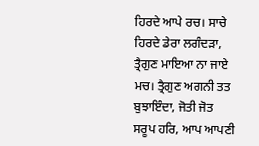ਹਿਰਦੇ ਆਪੇ ਰਚ। ਸਾਚੇ ਹਿਰਦੇ ਡੇਰਾ ਲਗੰਦੜਾ, ਤ੍ਰੈਗੁਣ ਮਾਇਆ ਨਾ ਜਾਏ ਮਚ। ਤ੍ਰੈਗੁਣ ਅਗਨੀ ਤਤ ਬੁਝਾਇੰਦਾ, ਜੋਤੀ ਜੋਤ ਸਰੂਪ ਹਰਿ, ਆਪ ਆਪਣੀ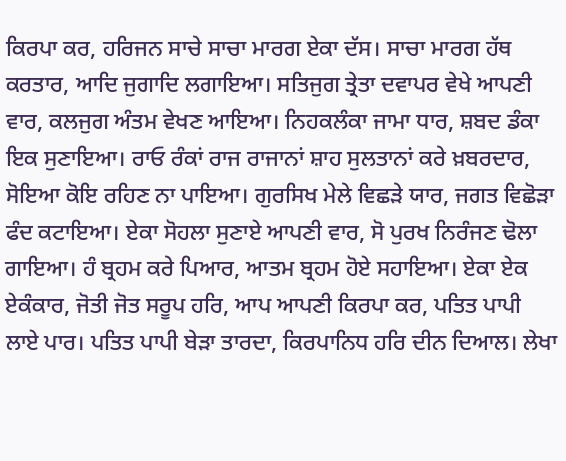ਕਿਰਪਾ ਕਰ, ਹਰਿਜਨ ਸਾਚੇ ਸਾਚਾ ਮਾਰਗ ਏਕਾ ਦੱਸ। ਸਾਚਾ ਮਾਰਗ ਹੱਥ ਕਰਤਾਰ, ਆਦਿ ਜੁਗਾਦਿ ਲਗਾਇਆ। ਸਤਿਜੁਗ ਤ੍ਰੇਤਾ ਦਵਾਪਰ ਵੇਖੇ ਆਪਣੀ ਵਾਰ, ਕਲਜੁਗ ਅੰਤਮ ਵੇਖਣ ਆਇਆ। ਨਿਹਕਲੰਕਾ ਜਾਮਾ ਧਾਰ, ਸ਼ਬਦ ਡੰਕਾ ਇਕ ਸੁਣਾਇਆ। ਰਾਓ ਰੰਕਾਂ ਰਾਜ ਰਾਜਾਨਾਂ ਸ਼ਾਹ ਸੁਲਤਾਨਾਂ ਕਰੇ ਖ਼ਬਰਦਾਰ, ਸੋਇਆ ਕੋਇ ਰਹਿਣ ਨਾ ਪਾਇਆ। ਗੁਰਸਿਖ ਮੇਲੇ ਵਿਛੜੇ ਯਾਰ, ਜਗਤ ਵਿਛੋੜਾ ਫੰਦ ਕਟਾਇਆ। ਏਕਾ ਸੋਹਲਾ ਸੁਣਾਏ ਆਪਣੀ ਵਾਰ, ਸੋ ਪੁਰਖ ਨਿਰੰਜਣ ਢੋਲਾ ਗਾਇਆ। ਹੰ ਬ੍ਰਹਮ ਕਰੇ ਪਿਆਰ, ਆਤਮ ਬ੍ਰਹਮ ਹੋਏ ਸਹਾਇਆ। ਏਕਾ ਏਕ ਏਕੰਕਾਰ, ਜੋਤੀ ਜੋਤ ਸਰੂਪ ਹਰਿ, ਆਪ ਆਪਣੀ ਕਿਰਪਾ ਕਰ, ਪਤਿਤ ਪਾਪੀ ਲਾਏ ਪਾਰ। ਪਤਿਤ ਪਾਪੀ ਬੇੜਾ ਤਾਰਦਾ, ਕਿਰਪਾਨਿਧ ਹਰਿ ਦੀਨ ਦਿਆਲ। ਲੇਖਾ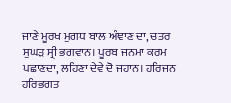ਜਾਣੇ ਮੂਰਖ ਮੁਗਧ ਬਾਲ ਅੰਞਾਣ ਦਾ, ਚਤਰ ਸੁਘੜ ਸ੍ਰੀ ਭਗਵਾਨ। ਪੂਰਬ ਜਨਮਾ ਕਰਮ ਪਛਾਣਦਾ, ਲਹਿਣਾ ਦੇਵੇ ਦੋ ਜਹਾਨ। ਹਰਿਜਨ ਹਰਿਭਗਤ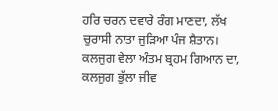ਹਰਿ ਚਰਨ ਦਵਾਰੇ ਰੰਗ ਮਾਣਦਾ, ਲੱਖ ਚੁਰਾਸੀ ਨਾਤਾ ਜੁੜਿਆ ਪੰਜ ਸ਼ੈਤਾਨ। ਕਲਜੁਗ ਵੇਲਾ ਅੰਤਮ ਬ੍ਰਹਮ ਗਿਆਨ ਦਾ, ਕਲਜੁਗ ਭੁੱਲਾ ਜੀਵ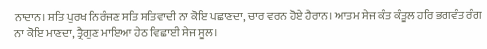ਨਾਦਾਨ। ਸਤਿ ਪੁਰਖ ਨਿਰੰਜਣ ਸਤਿ ਸਤਿਵਾਦੀ ਨਾ ਕੋਇ ਪਛਾਣਦਾ, ਚਾਰ ਵਰਨ ਹੋਏ ਹੈਰਾਨ। ਆਤਮ ਸੇਜ ਕੰਤ ਕੰਤੂਲ ਹਰਿ ਭਗਵੰਤ ਰੰਗ ਨਾ ਕੋਇ ਮਾਣਦਾ, ਤ੍ਰੈਗੁਣ ਮਾਇਆ ਹੇਠ ਵਿਛਾਈ ਸੇਜ ਸੂਲ।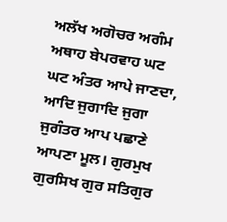ਅਲੱਖ ਅਗੋਚਰ ਅਗੰਮ ਅਥਾਹ ਬੇਪਰਵਾਹ ਘਟ ਘਟ ਅੰਤਰ ਆਪੇ ਜਾਣਦਾ, ਆਦਿ ਜੁਗਾਦਿ ਜੁਗਾ ਜੁਗੰਤਰ ਆਪ ਪਛਾਣੇ ਆਪਣਾ ਮੂਲ। ਗੁਰਮੁਖ ਗੁਰਸਿਖ ਗੁਰ ਸਤਿਗੁਰ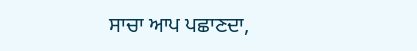ਸਾਚਾ ਆਪ ਪਛਾਣਦਾ,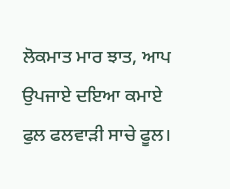ਲੋਕਮਾਤ ਮਾਰ ਝਾਤ, ਆਪ ਉਪਜਾਏ ਦਇਆ ਕਮਾਏ ਫੁਲ ਫਲਵਾੜੀ ਸਾਚੇ ਫੂਲ।